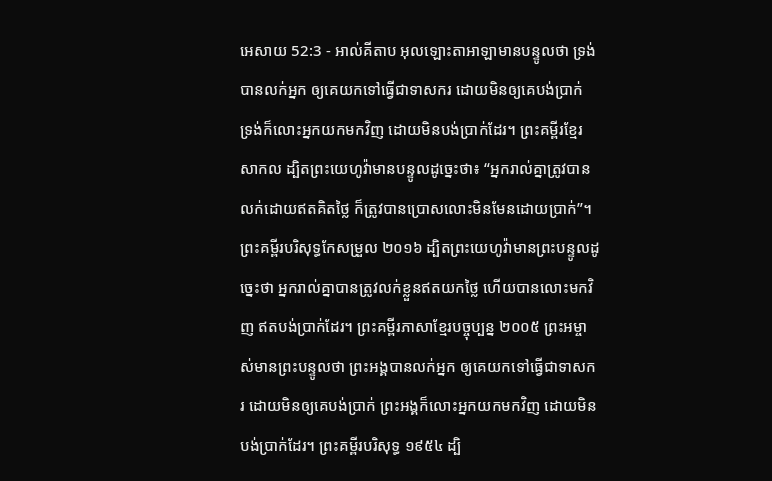អេសាយ 52:3 - អាល់គីតាប អុលឡោះតាអាឡាមានបន្ទូលថា ទ្រង់បានលក់អ្នក ឲ្យគេយកទៅធ្វើជាទាសករ ដោយមិនឲ្យគេបង់ប្រាក់ ទ្រង់ក៏លោះអ្នកយកមកវិញ ដោយមិនបង់ប្រាក់ដែរ។ ព្រះគម្ពីរខ្មែរសាកល ដ្បិតព្រះយេហូវ៉ាមានបន្ទូលដូច្នេះថា៖ “អ្នករាល់គ្នាត្រូវបានលក់ដោយឥតគិតថ្លៃ ក៏ត្រូវបានប្រោសលោះមិនមែនដោយប្រាក់”។ ព្រះគម្ពីរបរិសុទ្ធកែសម្រួល ២០១៦ ដ្បិតព្រះយេហូវ៉ាមានព្រះបន្ទូលដូច្នេះថា អ្នករាល់គ្នាបានត្រូវលក់ខ្លួនឥតយកថ្លៃ ហើយបានលោះមកវិញ ឥតបង់ប្រាក់ដែរ។ ព្រះគម្ពីរភាសាខ្មែរបច្ចុប្បន្ន ២០០៥ ព្រះអម្ចាស់មានព្រះបន្ទូលថា ព្រះអង្គបានលក់អ្នក ឲ្យគេយកទៅធ្វើជាទាសករ ដោយមិនឲ្យគេបង់ប្រាក់ ព្រះអង្គក៏លោះអ្នកយកមកវិញ ដោយមិនបង់ប្រាក់ដែរ។ ព្រះគម្ពីរបរិសុទ្ធ ១៩៥៤ ដ្បិ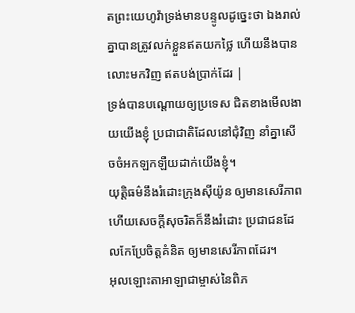តព្រះយេហូវ៉ាទ្រង់មានបន្ទូលដូច្នេះថា ឯងរាល់គ្នាបានត្រូវលក់ខ្លួនឥតយកថ្លៃ ហើយនឹងបានលោះមកវិញ ឥតបង់ប្រាក់ដែរ |
ទ្រង់បានបណ្ដោយឲ្យប្រទេស ជិតខាងមើលងាយយើងខ្ញុំ ប្រជាជាតិដែលនៅជុំវិញ នាំគ្នាសើចចំអកឡកឡឺយដាក់យើងខ្ញុំ។
យុត្តិធម៌នឹងរំដោះក្រុងស៊ីយ៉ូន ឲ្យមានសេរីភាព ហើយសេចក្ដីសុចរិតក៏នឹងរំដោះ ប្រជាជនដែលកែប្រែចិត្តគំនិត ឲ្យមានសេរីភាពដែរ។
អុលឡោះតាអាឡាជាម្ចាស់នៃពិភ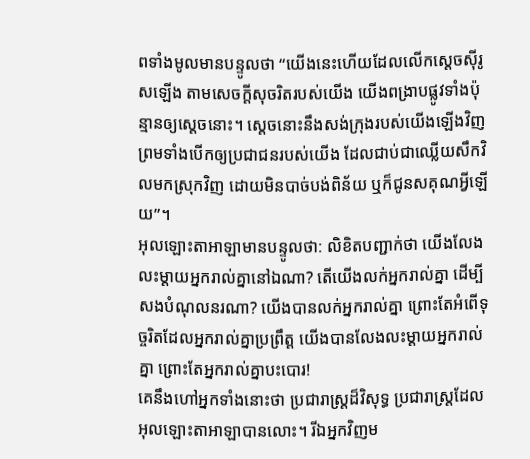ពទាំងមូលមានបន្ទូលថា “យើងនេះហើយដែលលើកស្តេចស៊ីរូសឡើង តាមសេចក្ដីសុចរិតរបស់យើង យើងពង្រាបផ្លូវទាំងប៉ុន្មានឲ្យស្តេចនោះ។ ស្តេចនោះនឹងសង់ក្រុងរបស់យើងឡើងវិញ ព្រមទាំងបើកឲ្យប្រជាជនរបស់យើង ដែលជាប់ជាឈ្លើយសឹកវិលមកស្រុកវិញ ដោយមិនបាច់បង់ពិន័យ ឬក៏ជូនសគុណអ្វីឡើយ”។
អុលឡោះតាអាឡាមានបន្ទូលថា: លិខិតបញ្ជាក់ថា យើងលែងលះម្ដាយអ្នករាល់គ្នានៅឯណា? តើយើងលក់អ្នករាល់គ្នា ដើម្បីសងបំណុលនរណា? យើងបានលក់អ្នករាល់គ្នា ព្រោះតែអំពើទុច្ចរិតដែលអ្នករាល់គ្នាប្រព្រឹត្ត យើងបានលែងលះម្ដាយអ្នករាល់គ្នា ព្រោះតែអ្នករាល់គ្នាបះបោរ!
គេនឹងហៅអ្នកទាំងនោះថា ប្រជារាស្ត្រដ៏វិសុទ្ធ ប្រជារាស្ត្រដែលអុលឡោះតាអាឡាបានលោះ។ រីឯអ្នកវិញម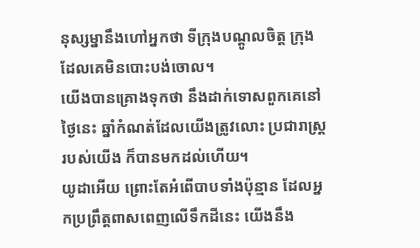នុស្សម្នានឹងហៅអ្នកថា ទីក្រុងបណ្ដូលចិត្ត ក្រុងដែលគេមិនបោះបង់ចោល។
យើងបានគ្រោងទុកថា នឹងដាក់ទោសពួកគេនៅថ្ងៃនេះ ឆ្នាំកំណត់ដែលយើងត្រូវលោះ ប្រជារាស្ត្ររបស់យើង ក៏បានមកដល់ហើយ។
យូដាអើយ ព្រោះតែអំពើបាបទាំងប៉ុន្មាន ដែលអ្នកប្រព្រឹត្តពាសពេញលើទឹកដីនេះ យើងនឹង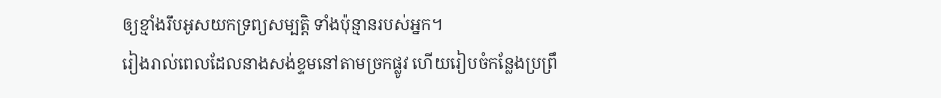ឲ្យខ្មាំងរឹបអូសយកទ្រព្យសម្បត្តិ ទាំងប៉ុន្មានរបស់អ្នក។
រៀងរាល់ពេលដែលនាងសង់ខ្ទមនៅតាមច្រកផ្លូវ ហើយរៀបចំកន្លែងប្រព្រឹ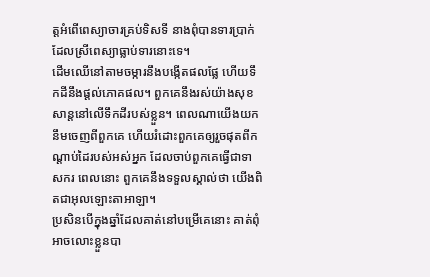ត្តអំពើពេស្យាចារគ្រប់ទិសទី នាងពុំបានទារប្រាក់ដែលស្រីពេស្យាធ្លាប់ទារនោះទេ។
ដើមឈើនៅតាមចម្ការនឹងបង្កើតផលផ្លែ ហើយទឹកដីនឹងផ្ដល់ភោគផល។ ពួកគេនឹងរស់យ៉ាងសុខសាន្តនៅលើទឹកដីរបស់ខ្លួន។ ពេលណាយើងយកនឹមចេញពីពួកគេ ហើយរំដោះពួកគេឲ្យរួចផុតពីកណ្ដាប់ដៃរបស់អស់អ្នក ដែលចាប់ពួកគេធ្វើជាទាសករ ពេលនោះ ពួកគេនឹងទទួលស្គាល់ថា យើងពិតជាអុលឡោះតាអាឡា។
ប្រសិនបើក្នុងឆ្នាំដែលគាត់នៅបម្រើគេនោះ គាត់ពុំអាចលោះខ្លួនបា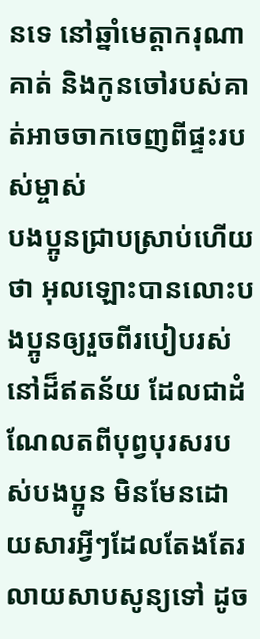នទេ នៅឆ្នាំមេត្តាករុណា គាត់ និងកូនចៅរបស់គាត់អាចចាកចេញពីផ្ទះរបស់ម្ចាស់
បងប្អូនជ្រាបស្រាប់ហើយថា អុលឡោះបានលោះបងប្អូនឲ្យរួចពីរបៀបរស់នៅដ៏ឥតន័យ ដែលជាដំណែលតពីបុព្វបុរសរបស់បងប្អូន មិនមែនដោយសារអ្វីៗដែលតែងតែរលាយសាបសូន្យទៅ ដូច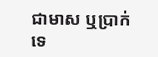ជាមាស ឬប្រាក់ទេ